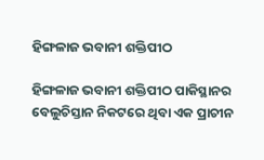ହିଙ୍ଗଳାଜ ଭବାନୀ ଶକ୍ତିପୀଠ

ହିଙ୍ଗଳାଜ ଭବାନୀ ଶକ୍ତିପୀଠ ପାକିସ୍ଥାନର ବେଲୁଚିସ୍ତାନ ନିକଟରେ ଥିବା ଏକ ପ୍ରାଚୀନ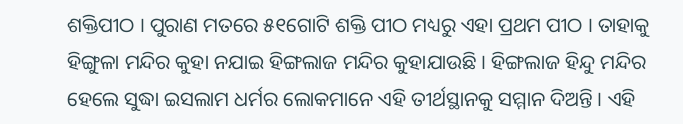ଶକ୍ତିପୀଠ । ପୁରାଣ ମତରେ ୫୧ଗୋଟି ଶକ୍ତି ପୀଠ ମଧ୍ୟରୁ ଏହା ପ୍ରଥମ ପୀଠ । ତାହାକୁ ହିଙ୍ଗୁଳା ମନ୍ଦିର କୁହା ନଯାଇ ହିଙ୍ଗଲାଜ ମନ୍ଦିର କୁହାଯାଉଛି । ହିଙ୍ଗଲାଜ ହିନ୍ଦୁ ମନ୍ଦିର ହେଲେ ସୁଦ୍ଧା ଇସଲାମ ଧର୍ମର ଲୋକମାନେ ଏହି ତୀର୍ଥସ୍ଥାନକୁ ସମ୍ମାନ ଦିଅନ୍ତି । ଏହି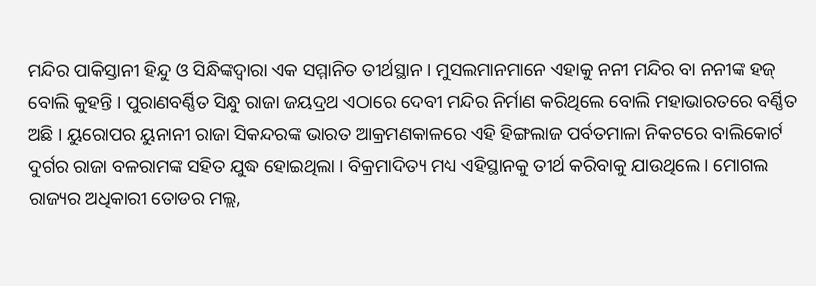ମନ୍ଦିର ପାକିସ୍ତାନୀ ହିନ୍ଦୁ ଓ ସିନ୍ଧିଙ୍କଦ୍ୱାରା ଏକ ସମ୍ମାନିତ ତୀର୍ଥସ୍ଥାନ । ମୁସଲମାନମାନେ ଏହାକୁ ନନୀ ମନ୍ଦିର ବା ନନୀଙ୍କ ହଜ୍ ବୋଲି କୁହନ୍ତି । ପୁରାଣବର୍ଣ୍ଣିତ ସିନ୍ଧୁ ରାଜା ଜୟଦ୍ରଥ ଏଠାରେ ଦେବୀ ମନ୍ଦିର ନିର୍ମାଣ କରିଥିଲେ ବୋଲି ମହାଭାରତରେ ବର୍ଣ୍ଣିତ ଅଛି । ୟୁରୋପର ୟୁନାନୀ ରାଜା ସିକନ୍ଦରଙ୍କ ଭାରତ ଆକ୍ରମଣକାଳରେ ଏହି ହିଙ୍ଗଲାଜ ପର୍ବତମାଳା ନିକଟରେ ବାଲିକୋର୍ଟ ଦୁର୍ଗର ରାଜା ବଳରାମଙ୍କ ସହିତ ଯୁଦ୍ଧ ହୋଇଥିଲା । ବିକ୍ରମାଦିତ୍ୟ ମଧ୍ୟ ଏହିସ୍ଥାନକୁ ତୀର୍ଥ କରିବାକୁ ଯାଉଥିଲେ । ମୋଗଲ ରାଜ୍ୟର ଅଧିକାରୀ ତୋଡର ମଲ୍ଲ,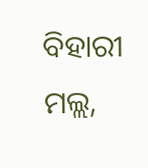ବିହାରୀ ମଲ୍ଲ,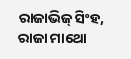ରାଜାଭିଜ୍ ସିଂହ, ରାଜା ମାଥୋ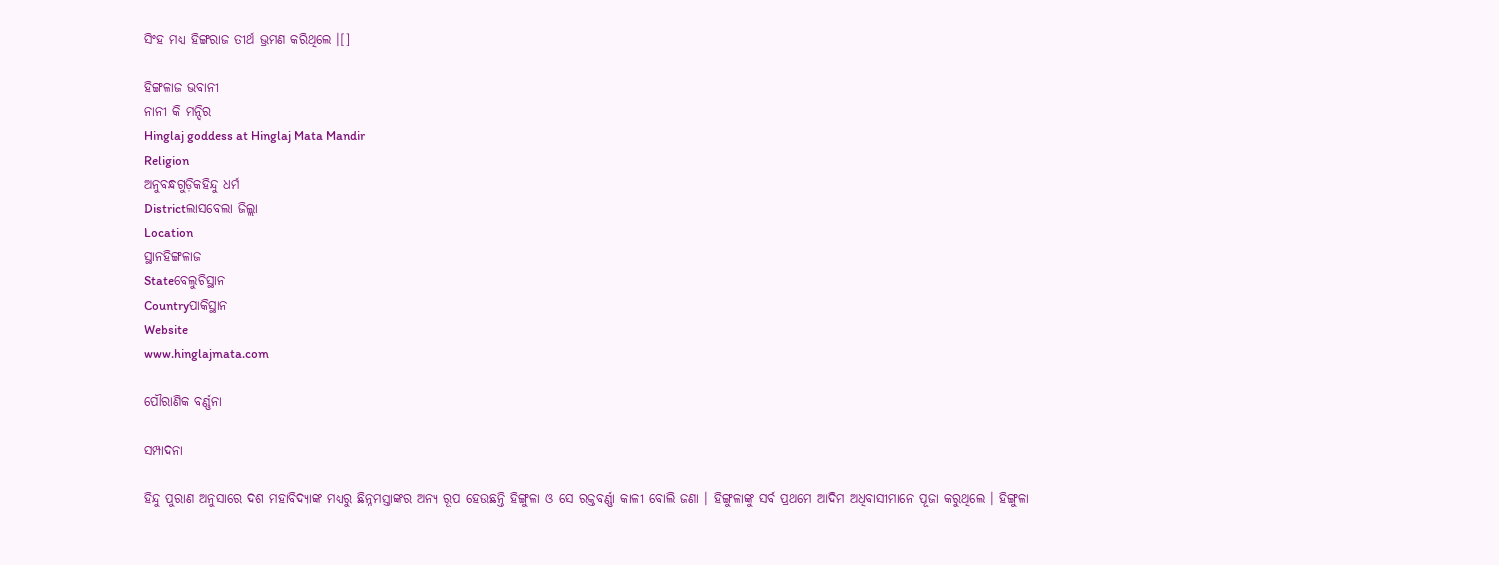ସିଂହ ମଧ୍ୟ ହିଙ୍ଗରାଜ ତୀର୍ଥ ଭ୍ରମଣ କରିଥିଲେ ।[]

ହିଙ୍ଗଳାଜ ଭବାନୀ
ନାନୀ କି ମନ୍ଦିର
Hinglaj goddess at Hinglaj Mata Mandir
Religion
ଅନୁବନ୍ଧଗୁଡ଼ିକହିନ୍ଦୁ ଧର୍ମ
Districtଲାସବେଲା ଜିଲ୍ଲା
Location
ସ୍ଥାନହିଙ୍ଗଳାଜ
Stateବେଲୁଚିସ୍ଥାନ
Countryପାକିସ୍ଥାନ
Website
www.hinglajmata.com

ପୌରାଣିକ ବର୍ଣ୍ଣନା

ସମ୍ପାଦନା

ହିନ୍ଦୁ ପୁରାଣ ଅନୁସାରେ ଦଶ ମହାବିଦ୍ୟାଙ୍କ ମଧ୍ୟରୁ ଛିନ୍ନମସ୍ତାଙ୍କର ଅନ୍ୟ ରୂପ ହେଉଛନ୍ତି ହିଙ୍ଗୁଳା ଓ ସେ ରକ୍ତବର୍ଣ୍ଣା କାଳୀ ବୋଲି ଜଣା । ହିଙ୍ଗୁଳାଙ୍କୁ ସର୍ବ ପ୍ରଥମେ ଆଦିମ ଅଧିବାସୀମାନେ ପୂଜା କରୁଥିଲେ ‌। ହିଙ୍ଗୁଳା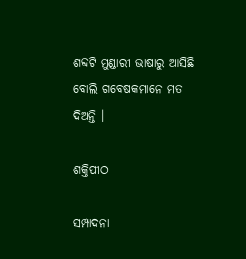ଶବ୍ଦଟି ମୁଣ୍ଡାରୀ ଭାଷାରୁ ଆସିଛି ବୋଲି ଗବେଷକମାନେ ମତ ଦିଅନ୍ତି ।

ଶକ୍ତିପୀଠ

ସମ୍ପାଦନା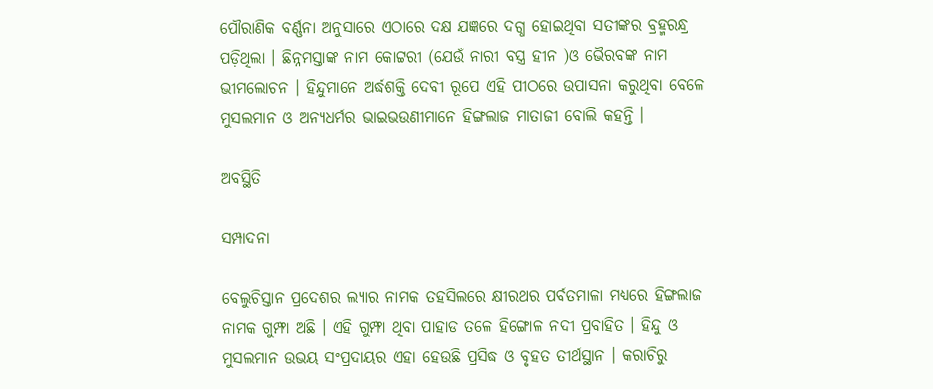ପୌରାଣିକ ବର୍ଣ୍ଣନା ଅନୁସାରେ ଏଠାରେ ଦକ୍ଷ ଯଜ୍ଞରେ ଦଗ୍ଧ ହୋଇଥିବା ସତୀଙ୍କର ବ୍ରହ୍ମରନ୍ଧ୍ର ପଡ଼ିଥିଲା । ଛିନ୍ନମସ୍ତାଙ୍କ ନାମ କୋଟ୍ଟରୀ (ଯେଉଁ ନାରୀ ବସ୍ତ୍ର ହୀନ )ଓ ଭୈରବଙ୍କ ନାମ ଭୀମଲୋଚନ । ହିନ୍ଦୁମାନେ ଅର୍ଦ୍ଧଶକ୍ତି ଦେବୀ ରୂପେ ଏହି ପୀଠରେ ଉପାସନା କରୁଥିବା ବେଳେ ମୁସଲମାନ ଓ ଅନ୍ୟଧର୍ମର ଭାଇଭଉଣୀମାନେ ହିଙ୍ଗଲାଜ ମାତାଜୀ ବୋଲି କହନ୍ତି ।

ଅବସ୍ଥିତି

ସମ୍ପାଦନା

ବେଲୁଚିସ୍ତାନ ପ୍ରଦେଶର ଲ୍ୟାର ନାମକ ତହସିଲରେ କ୍ଷୀରଥର ପର୍ବତମାଳା ମଧ୍ୟରେ ହିଙ୍ଗଲାଜ ନାମକ ଗୁମ୍ଫା ଅଛି । ଏହି ଗୁମ୍ଫା ଥିବା ପାହାଡ ତଳେ ହିଙ୍ଗୋଳ ନଦୀ ପ୍ରବାହିତ । ହିନ୍ଦୁ ଓ ମୁସଲମାନ ଉଭୟ ସଂପ୍ରଦାୟର ଏହା ହେଉଛି ପ୍ରସିଦ୍ଧ ଓ ବୃହତ ତୀର୍ଥସ୍ଥାନ । କରାଚିରୁ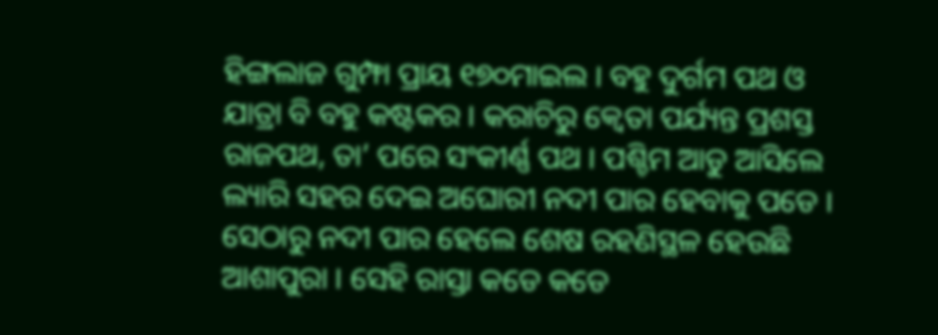ହିଙ୍ଗଲାଜ ଗୁମ୍ଫା ପ୍ରାୟ ୧୭୦ମାଇଲ । ବହୁ ଦୁର୍ଗମ ପଥ ଓ ଯାତ୍ରା ବି ବହୁ କଷ୍ଟକର । କରାଚିରୁ କ୍ୱେତା ପର୍ଯ୍ୟନ୍ତ ପ୍ରଶସ୍ତ ରାଜପଥ, ତା’ ପରେ ସଂକୀର୍ଣ୍ଣ ପଥ । ପଶ୍ଚିମ ଆଡୁ ଆସିଲେ ଲ୍ୟାରି ସହର ଦେଇ ଅଘୋରୀ ନଦୀ ପାର ହେବାକୁ ପଡେ । ସେଠାରୁ ନଦୀ ପାର ହେଲେ ଶେଷ ରହଣିସ୍ଥଳ ହେଉଛି ଆଶାପୁରା । ସେହି ରାସ୍ତା କଡେ କଡେ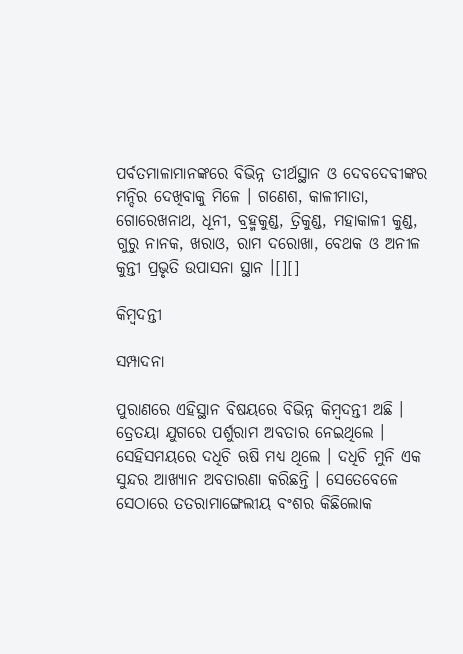ପର୍ବତମାଳାମାନଙ୍କରେ ବିଭିନ୍ନ ତୀର୍ଥସ୍ଥାନ ଓ ଦେବଦେବୀଙ୍କର ମନ୍ଦିର ଦେଖିବାକୁ ମିଳେ । ଗଣେଶ, କାଳୀମାତା, ଗୋରେଖନାଥ, ଧୂନୀ, ବ୍ରହ୍ମକୁଣ୍ଡ, ତ୍ରିକୁଣ୍ଡ, ମହାକାଳୀ କୁଣ୍ଡ, ଗୁରୁ ନାନକ, ଖରାଓ, ରାମ ଦରୋଖା, ବେଥକ ଓ ଅନୀଳ କୁନ୍ତୀ ପ୍ରଭୃତି ଉପାସନା ସ୍ଥାନ ।[][]

କିମ୍ବଦନ୍ତୀ

ସମ୍ପାଦନା

ପୁରାଣରେ ଏହିସ୍ଥାନ ବିଷୟରେ ବିଭିନ୍ନ କିମ୍ବଦନ୍ତୀ ଅଛି । ତ୍ରେତୟା ଯୁଗରେ ପର୍ଶୁରାମ ଅବତାର ନେଇଥିଲେ । ସେହିସମୟରେ ଦଧିଚି ଋଷି ମଧ୍ୟ ଥିଲେ । ଦଧିଚି ମୁନି ଏକ ସୁନ୍ଦର ଆଖ୍ୟାନ ଅବତାରଣା କରିଛନ୍ତି । ସେତେବେଳେ ସେଠାରେ ତତରାମାଙ୍ଗେଲୀୟ ବଂଶର କିଛିଲୋକ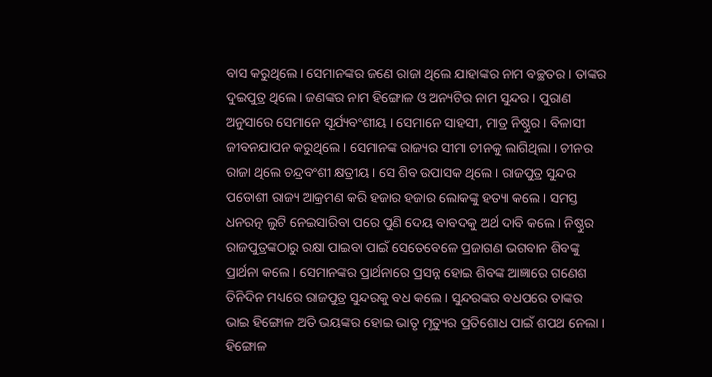ବାସ କରୁଥିଲେ । ସେମାନଙ୍କର ଜଣେ ରାଜା ଥିଲେ ଯାହାଙ୍କର ନାମ ବଚ୍ଛତର । ତାଙ୍କର ଦୁଇପୁତ୍ର ଥିଲେ । ଜଣଙ୍କର ନାମ ହିଙ୍ଗୋଳ ଓ ଅନ୍ୟଟିର ନାମ ସୁନ୍ଦର । ପୁରାଣ ଅନୁସାରେ ସେମାନେ ସୂର୍ଯ୍ୟବଂଶୀୟ । ସେମାନେ ସାହସୀ, ମାତ୍ର ନିଷ୍ଠୁର । ବିଳାସୀ ଜୀବନଯାପନ କରୁଥିଲେ । ସେମାନଙ୍କ ରାଜ୍ୟର ସୀମା ଚୀନକୁ ଲାଗିଥିଲା । ଚୀନର ରାଜା ଥିଲେ ଚନ୍ଦ୍ରବଂଶୀ କ୍ଷତ୍ରୀୟ । ସେ ଶିବ ଉପାସକ ଥିଲେ । ରାଜପୁତ୍ର ସୁନ୍ଦର ପଡୋଶୀ ରାଜ୍ୟ ଆକ୍ରମଣ କରି ହଜାର ହଜାର ଲୋକଙ୍କୁ ହତ୍ୟା କଲେ । ସମସ୍ତ ଧନରତ୍ନ ଲୁଟି ନେଇସାରିବା ପରେ ପୁଣି ଦେୟ ବାବଦକୁ ଅର୍ଥ ଦାବି କଲେ । ନିଷ୍ଠୁର ରାଜପୁତ୍ରଙ୍କଠାରୁ ରକ୍ଷା ପାଇବା ପାଇଁ ସେତେବେଳେ ପ୍ରଜାଗଣ ଭଗବାନ ଶିବଙ୍କୁ ପ୍ରାର୍ଥନା କଲେ । ସେମାନଙ୍କର ପ୍ରାର୍ଥନାରେ ପ୍ରସନ୍ନ ହୋଇ ଶିବଙ୍କ ଆଜ୍ଞାରେ ଗଣେଶ ତିନିଦିନ ମଧ୍ୟରେ ରାଜପୁତ୍ର ସୁନ୍ଦରକୁ ବଧ କଲେ । ସୁନ୍ଦରଙ୍କର ବଧପରେ ତାଙ୍କର ଭାଇ ହିଙ୍ଗୋଳ ଅତି ଭୟଙ୍କର ହୋଇ ଭାତୃ ମୃତ୍ୟୁର ପ୍ରତିଶୋଧ ପାଇଁ ଶପଥ ନେଲା । ହିଙ୍ଗୋଳ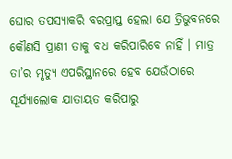ଘୋର ତପସ୍ୟାକରି ବରପ୍ରାପ୍ତ ହେଲା ଯେ ତ୍ରିଭୁବନରେ କୌଣସି ପ୍ରାଣୀ ତାକୁ ବଧ କରିପାରିବେ ନାହିଁ । ମାତ୍ର ତା’ର ମୃତ୍ୟୁ ଏପରିସ୍ଥାନରେ ହେବ ଯେଉଁଠାରେ ସୂର୍ଯ୍ୟାଲୋକ ଯାତାୟତ କରିପାରୁ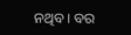ନଥିବ । ବର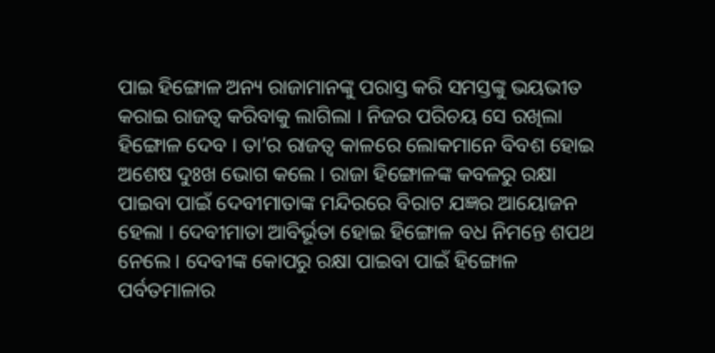ପାଇ ହିଙ୍ଗୋଳ ଅନ୍ୟ ରାଜାମାନଙ୍କୁ ପରାସ୍ତ କରି ସମସ୍ତଙ୍କୁ ଭୟଭୀତ କରାଇ ରାଜତ୍ୱ କରିବାକୁ ଲାଗିଲା । ନିଜର ପରିଚୟ ସେ ରଖିଲା ହିଙ୍ଗୋଳ ଦେବ । ତା’ର ରାଜତ୍ୱ କାଳରେ ଲୋକମାନେ ବିବଶ ହୋଇ ଅଶେଷ ଦୁଃଖ ଭୋଗ କଲେ । ରାଜା ହିଙ୍ଗୋଳଙ୍କ କବଳରୁ ରକ୍ଷା ପାଇବା ପାଇଁ ଦେବୀମାତାଙ୍କ ମନ୍ଦିରରେ ବିରାଟ ଯଜ୍ଞର ଆୟୋଜନ ହେଲା । ଦେବୀମାତା ଆବିର୍ଭୂତା ହୋଇ ହିଙ୍ଗୋଳ ବଧ ନିମନ୍ତେ ଶପଥ ନେଲେ । ଦେବୀଙ୍କ କୋପରୁ ରକ୍ଷା ପାଇବା ପାଇଁ ହିଙ୍ଗୋଳ ପର୍ବତମାଳାର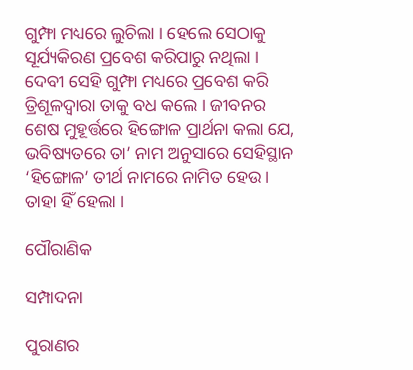ଗୁମ୍ଫା ମଧ୍ୟରେ ଲୁଚିଲା । ହେଲେ ସେଠାକୁ ସୂର୍ଯ୍ୟକିରଣ ପ୍ରବେଶ କରିପାରୁ ନଥିଲା । ଦେବୀ ସେହି ଗୁମ୍ଫା ମଧ୍ୟରେ ପ୍ରବେଶ କରି ତ୍ରିଶୂଳଦ୍ୱାରା ତାକୁ ବଧ କଲେ । ଜୀବନର ଶେଷ ମୁହୂର୍ତ୍ତରେ ହିଙ୍ଗୋଳ ପ୍ରାର୍ଥନା କଲା ଯେ, ଭବିଷ୍ୟତରେ ତା’ ନାମ ଅନୁସାରେ ସେହିସ୍ଥାନ ‘ହିଙ୍ଗୋଳ’ ତୀର୍ଥ ନାମରେ ନାମିତ ହେଉ । ତାହା ହିଁ ହେଲା ।

ପୌରାଣିକ

ସମ୍ପାଦନା

ପୁରାଣର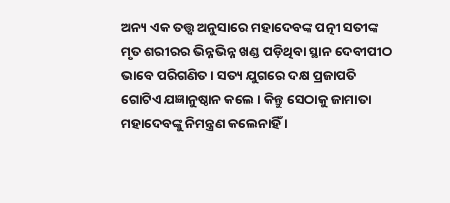ଅନ୍ୟ ଏକ ତତ୍ତ୍ୱ ଅନୁସାରେ ମହାଦେବଙ୍କ ପତ୍ନୀ ସତୀଙ୍କ ମୃତ ଶରୀରର ଭିନ୍ନଭିନ୍ନ ଖଣ୍ଡ ପଡ଼ିଥିବା ସ୍ଥାନ ଦେବୀପୀଠ ଭାବେ ପରିଗଣିତ । ସତ୍ୟ ଯୁଗରେ ଦକ୍ଷ ପ୍ରଜାପତି ଗୋଟିଏ ଯଜ୍ଞାନୁଷ୍ଠାନ କଲେ । କିନ୍ତୁ ସେଠାକୁ ଜାମାତା ମହାଦେବଙ୍କୁ ନିମନ୍ତ୍ରଣ କଲେନାହିଁ ।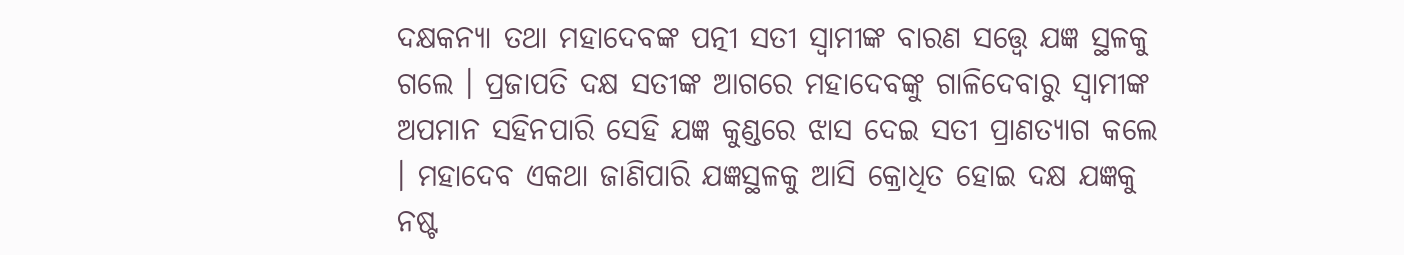ଦକ୍ଷକନ୍ୟା ତଥା ମହାଦେବଙ୍କ ପତ୍ନୀ ସତୀ ସ୍ୱାମୀଙ୍କ ବାରଣ ସତ୍ତ୍ୱେ ଯଜ୍ଞ ସ୍ଥଳକୁ ଗଲେ । ପ୍ରଜାପତି ଦକ୍ଷ ସତୀଙ୍କ ଆଗରେ ମହାଦେବଙ୍କୁ ଗାଳିଦେବାରୁ ସ୍ୱାମୀଙ୍କ ଅପମାନ ସହିନପାରି ସେହି ଯଜ୍ଞ କୁଣ୍ଡରେ ଝାସ ଦେଇ ସତୀ ପ୍ରାଣତ୍ୟାଗ କଲେ । ମହାଦେବ ଏକଥା ଜାଣିପାରି ଯଜ୍ଞସ୍ଥଳକୁ ଆସି କ୍ରୋଧିତ ହୋଇ ଦକ୍ଷ ଯଜ୍ଞକୁ ନଷ୍ଟ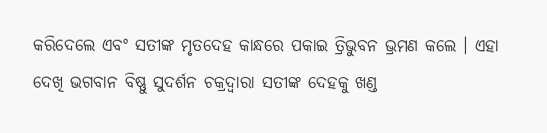କରିଦେଲେ ଏବଂ ସତୀଙ୍କ ମୃତଦେହ କାନ୍ଧରେ ପକାଇ ତ୍ରିଭୁବନ ଭ୍ରମଣ କଲେ । ଏହା ଦେଖି ଭଗବାନ ବିଷ୍ଣୁ ସୁଦର୍ଶନ ଚକ୍ରଦ୍ୱାରା ସତୀଙ୍କ ଦେହକୁ ଖଣ୍ଡ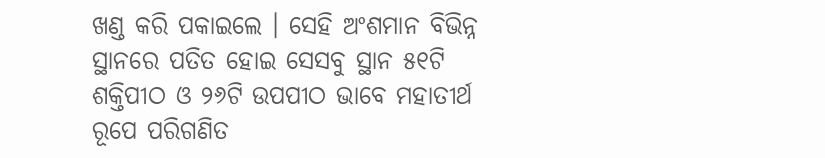ଖଣ୍ଡ କରି ପକାଇଲେ । ସେହି ଅଂଶମାନ ବିଭିନ୍ନ ସ୍ଥାନରେ ପତିତ ହୋଇ ସେସବୁ ସ୍ଥାନ ୫୧ଟି ଶକ୍ତିପୀଠ ଓ ୨୬ଟି ଉପପୀଠ ଭାବେ ମହାତୀର୍ଥ ରୂପେ ପରିଗଣିତ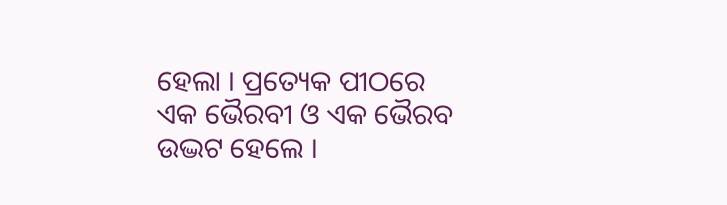ହେଲା । ପ୍ରତ୍ୟେକ ପୀଠରେ ଏକ ଭୈରବୀ ଓ ଏକ ଭୈରବ ଉଦ୍ଭଟ ହେଲେ ।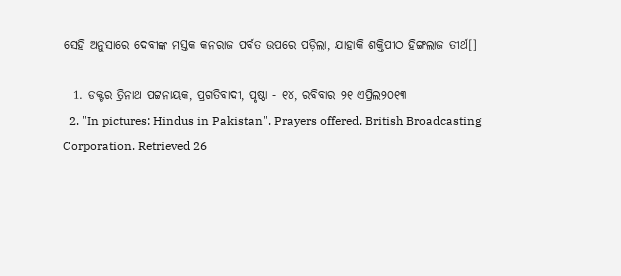ସେହି ଅନୁସାରେ ଦେବୀଙ୍କ ମସ୍ତକ କନରାଜ ପର୍ବତ ଉପରେ ପଡ଼ିଲା, ଯାହାକି ଶକ୍ତିପୀଠ ହିଙ୍ଗଲାଜ ତୀର୍ଥ[]

  1. ଡକ୍ଟର ତ୍ରିନାଥ ପଟ୍ଟନାୟକ, ପ୍ରଗତିବାଦୀ, ପୃଷ୍ଠା - ୧୪, ରବିବାର ୨୧ ଏପ୍ରିଲ୨୦୧୩
  2. "In pictures: Hindus in Pakistan". Prayers offered. British Broadcasting Corporation. Retrieved 26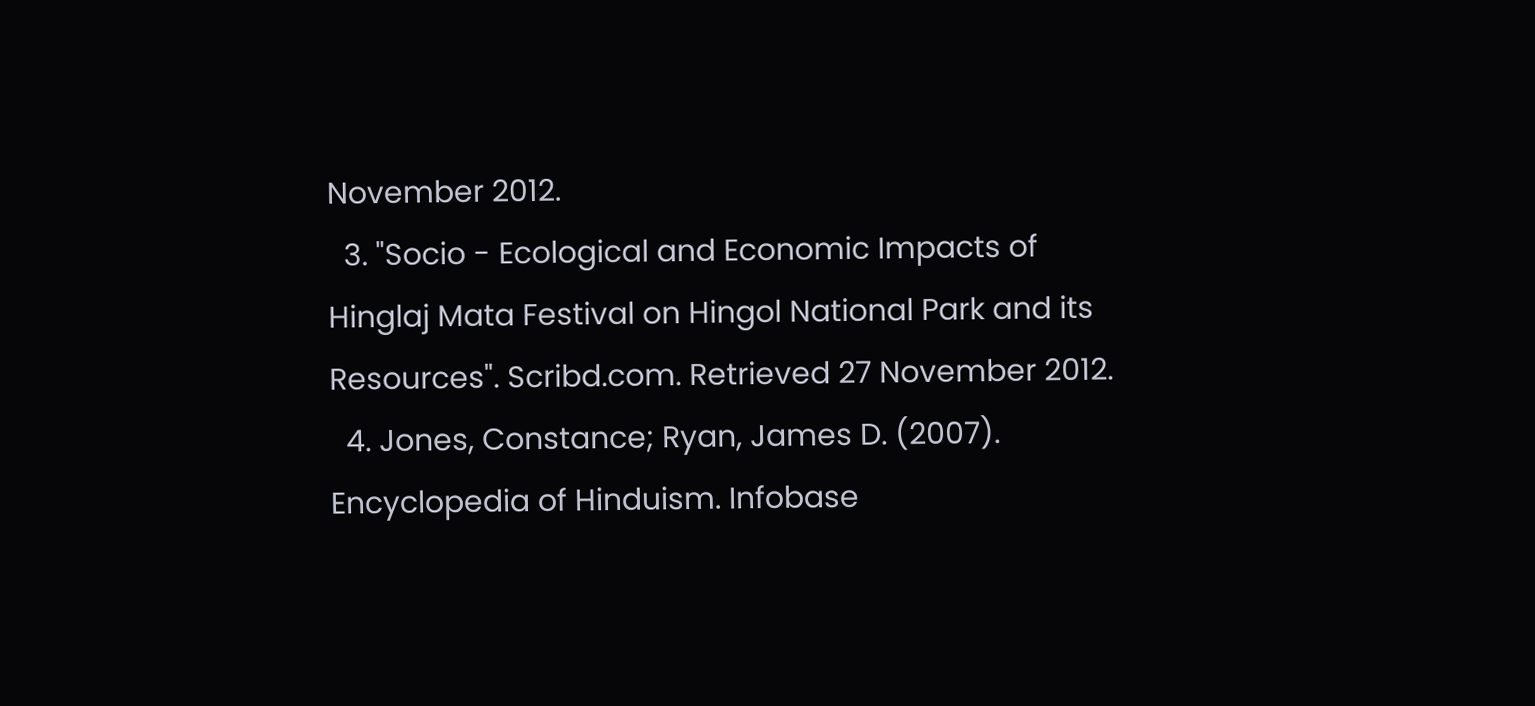November 2012.
  3. "Socio - Ecological and Economic Impacts of Hinglaj Mata Festival on Hingol National Park and its Resources". Scribd.com. Retrieved 27 November 2012.
  4. Jones, Constance; Ryan, James D. (2007). Encyclopedia of Hinduism. Infobase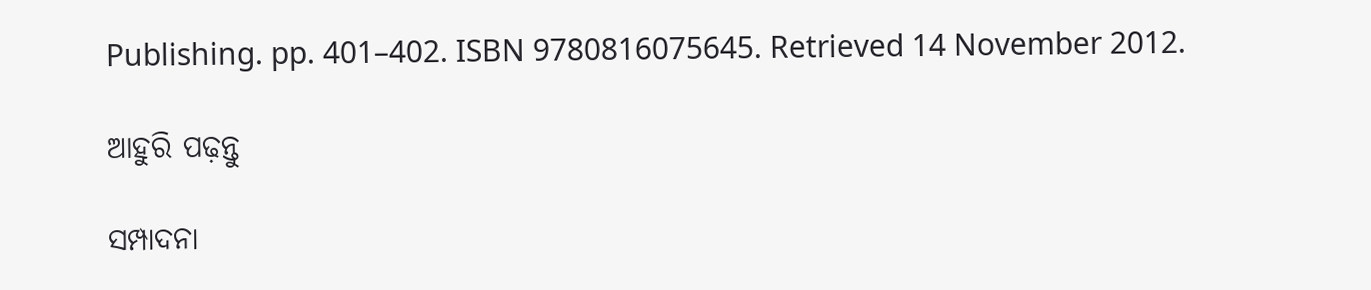Publishing. pp. 401–402. ISBN 9780816075645. Retrieved 14 November 2012.

ଆହୁରି ପଢ଼ନ୍ତୁ

ସମ୍ପାଦନା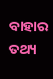ବାହାର ତଥ୍ୟ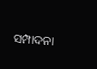ସମ୍ପାଦନା